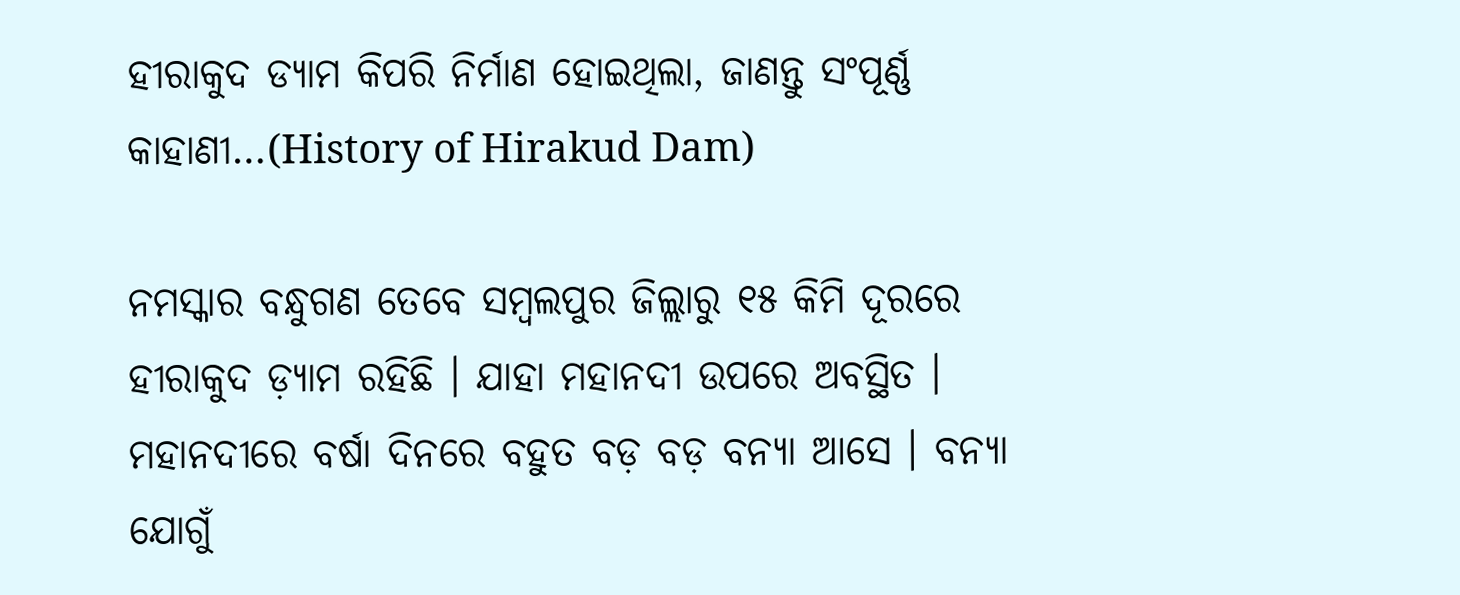ହୀରାକୁଦ ଡ୍ୟାମ କିପରି ନିର୍ମାଣ ହୋଇଥିଲା, ଜାଣନ୍ତୁ ସଂପୂର୍ଣ୍ଣ କାହାଣୀ…(History of Hirakud Dam)

ନମସ୍କାର ବନ୍ଧୁଗଣ ତେବେ ସମ୍ବଲପୁର ଜିଲ୍ଲାରୁ ୧୫ କିମି ଦୂରରେ ହୀରାକୁଦ ଡ଼୍ୟାମ ରହିଛି । ଯାହା ମହାନଦୀ ଉପରେ ଅବସ୍ଥିତ । ମହାନଦୀରେ ବର୍ଷା ଦିନରେ ବହୁତ ବଡ଼ ବଡ଼ ବନ୍ୟା ଆସେ । ବନ୍ୟା ଯୋଗୁଁ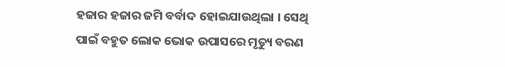ହଜାର ହଜାର ଜମି ବର୍ବାଦ ହୋଇଯାଉଥିଲା । ସେଥି ପାଇଁ ବହୁତ ଲୋକ ଭୋକ ଉପାସରେ ମୃତ୍ୟୁ ବରଣ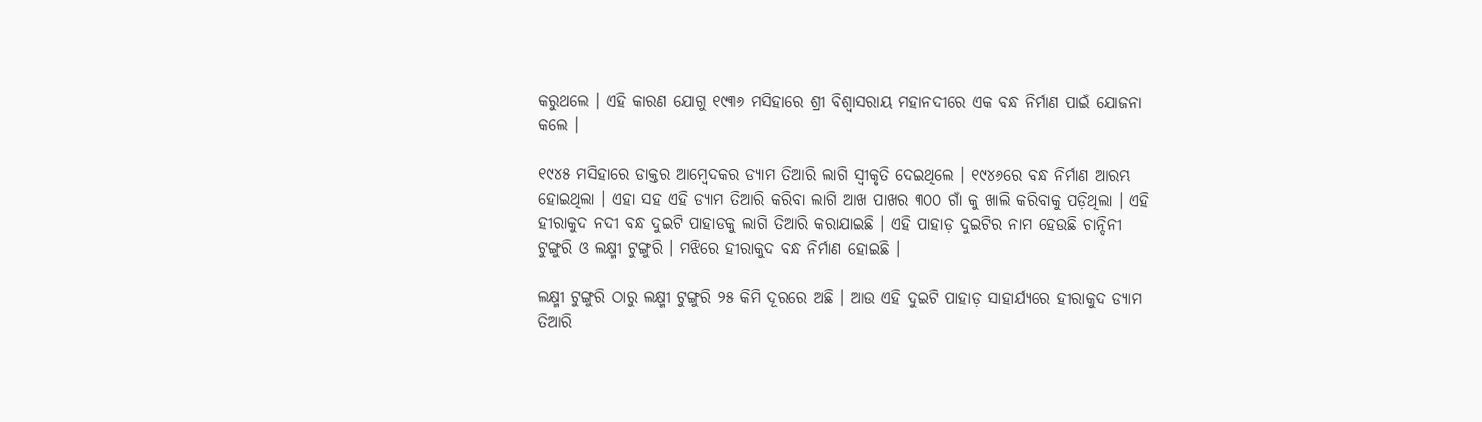କରୁଥଲେ । ଏହି କାରଣ ଯୋଗୁ ୧୯୩୬ ମସିହାରେ ଶ୍ରୀ ବିଶ୍ୱାସରାୟ ମହାନଦୀରେ ଏକ ବନ୍ଧ ନିର୍ମାଣ ପାଇଁ ଯୋଜନା କଲେ ।

୧୯୪୫ ମସିହାରେ ଡାକ୍ତର ଆମ୍ବେଦକର ଡ୍ୟାମ ତିଆରି ଲାଗି ସ୍ଵୀକୃତି ଦେଇଥିଲେ । ୧୯୪୬ରେ ବନ୍ଧ ନିର୍ମାଣ ଆରମ୍ଭ ହୋଇଥିଲା । ଏହା ସହ ଏହି ଡ୍ୟାମ ତିଆରି କରିବା ଲାଗି ଆଖ ପାଖର ୩୦୦ ଗାଁ କୁ ଖାଲି କରିବାକୁ ପଡ଼ିଥିଲା । ଏହି ହୀରାକୁଦ ନଦୀ ବନ୍ଧ ଦୁଇଟି ପାହାଡକୁ ଲାଗି ତିଆରି କରାଯାଇଛି । ଏହି ପାହାଡ଼ ଦୁଇଟିର ନାମ ହେଉଛି ଚାନ୍ଦିନୀ ଟୁଙ୍ଗୁରି ଓ ଲକ୍ଷ୍ମୀ ଟୁଙ୍ଗୁରି । ମଝିରେ ହୀରାକୁଦ ବନ୍ଧ ନିର୍ମାଣ ହୋଇଛି ।

ଲକ୍ଷ୍ମୀ ଟୁଙ୍ଗୁରି ଠାରୁ ଲକ୍ଷ୍ମୀ ଟୁଙ୍ଗୁରି ୨୫ କିମି ଦୂରରେ ଅଛି । ଆଉ ଏହି ଦୁଇଟି ପାହାଡ଼ ସାହାର୍ଯ୍ୟରେ ହୀରାକୁଦ ଡ୍ୟାମ ତିଆରି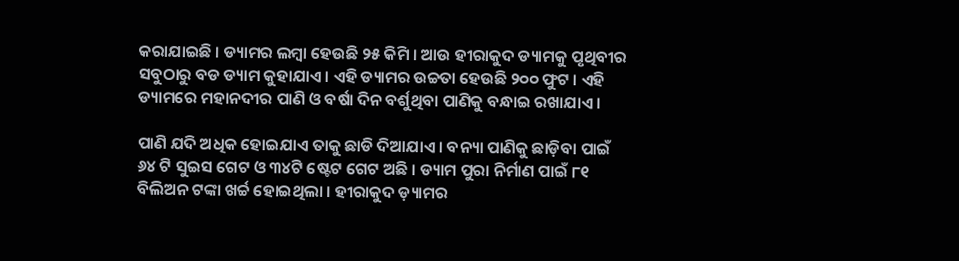କରାଯାଇଛି । ଡ୍ୟାମର ଲମ୍ବା ହେଉଛି ୨୫ କିମି । ଆଉ ହୀରାକୁଦ ଡ୍ୟାମକୁ ପୃଥିବୀର ସବୁଠାରୁ ବଡ ଡ୍ୟାମ କୁହାଯାଏ । ଏହି ଡ୍ୟାମର ଉଚ୍ଚତା ହେଉଛି ୨୦୦ ଫୁଟ । ଏହି ଡ୍ୟାମରେ ମହାନଦୀର ପାଣି ଓ ବର୍ଷା ଦିନ ବର୍ଶୁଥିବା ପାଣିକୁ ବନ୍ଧାଇ ରଖାଯାଏ ।

ପାଣି ଯଦି ଅଧିକ ହୋଇଯାଏ ତାକୁ ଛାଡି ଦିଆଯାଏ । ବନ୍ୟା ପାଣିକୁ ଛାଡ଼ିବା ପାଇଁ ୬୪ ଟି ସୁଇସ ଗେଟ ଓ ୩୪ଟି ଷ୍ଟେଟ ଗେଟ ଅଛି । ଡ୍ୟାମ ପୁରା ନିର୍ମାଣ ପାଇଁ ୮୧ ବିଲିଅନ ଟଙ୍କା ଖର୍ଚ୍ଚ ହୋଇଥିଲା । ହୀରାକୁଦ ଡ଼୍ୟାମର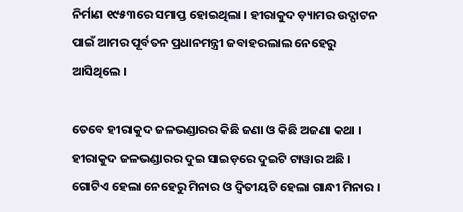ନିର୍ମାଣ ୧୯୫୩ରେ ସମାପ୍ତ ହୋଇଥିଲା । ହୀରାକୁଦ ଡ଼୍ୟାମର ଉଦ୍ଘାଟନ ପାଇଁ ଆମର ପୂର୍ବତନ ପ୍ରଧାନମନ୍ତ୍ରୀ ଜବାହରଲାଲ ନେହେରୁ ଆସିଥିଲେ ।

ତେବେ ହୀରାକୁଦ ଜଳଭଣ୍ଡାରର କିଛି ଜଣା ଓ କିଛି ଅଜଣା କଥା । ହୀରାକୁଦ ଜଳଭଣ୍ଡାରର ଦୁଇ ସାଇଡ଼ରେ ଦୁଇଟି ଟାୱାର ଅଛି । ଗୋଟିଏ ହେଲା ନେହେରୁ ମିନାର ଓ ଦ୍ୱିତୀୟଟି ହେଲା ଗାନ୍ଧୀ ମିନାର ।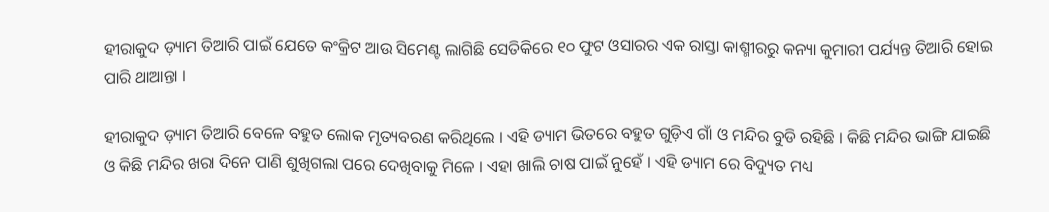ହୀରାକୁଦ ଡ଼୍ୟାମ ତିଆରି ପାଇଁ ଯେତେ କଂକ୍ରିଟ ଆଉ ସିମେଣ୍ଟ ଲାଗିଛି ସେତିକିରେ ୧୦ ଫୁଟ ଓସାରର ଏକ ରାସ୍ତା କାଶ୍ମୀରରୁ କନ୍ୟା କୁମାରୀ ପର୍ଯ୍ୟନ୍ତ ତିଆରି ହୋଇ ପାରି ଥାଆନ୍ତା ।

ହୀରାକୁଦ ଡ଼୍ୟାମ ତିଆରି ବେଳେ ବହୁତ ଲୋକ ମୃତ୍ୟବରଣ କରିଥିଲେ । ଏହି ଡ୍ୟାମ ଭିତରେ ବହୁତ ଗୁଡ଼ିଏ ଗାଁ ଓ ମନ୍ଦିର ବୁଡି ରହିଛି । କିଛି ମନ୍ଦିର ଭାଙ୍ଗି ଯାଇଛି ଓ କିଛି ମନ୍ଦିର ଖରା ଦିନେ ପାଣି ଶୁଖିଗଲା ପରେ ଦେଖିବାକୁ ମିଳେ । ଏହା ଖାଲି ଚାଷ ପାଇଁ ନୁହେଁ । ଏହି ଡ୍ୟାମ ରେ ବିଦ୍ୟୁତ ମଧ୍ୟ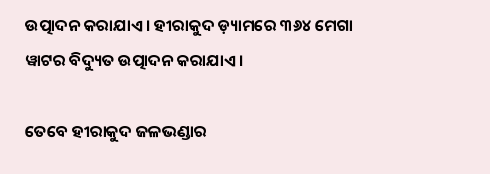ଉତ୍ପାଦନ କରାଯାଏ । ହୀରାକୁଦ ଡ଼୍ୟାମରେ ୩୬୪ ମେଗା ୱାଟର ବିଦ୍ୟୁତ ଉତ୍ପାଦନ କରାଯାଏ ।

ତେବେ ହୀରାକୁଦ ଜଳଭଣ୍ଡାର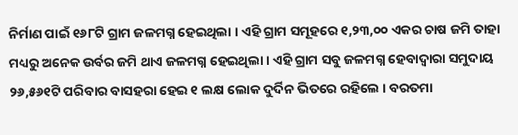ନିର୍ମାଣ ପାଇଁ ୧୬୮ଟି ଗ୍ରାମ ଜଳମଗ୍ନ ହେଇଥିଲା । ଏହି ଗ୍ରାମ ସମୂହରେ ୧,୨୩,୦୦ ଏକର ଚାଷ ଜମି ତାହା ମଧ୍ୟରୁ ଅନେକ ଉର୍ବର ଜମି ଥାଏ ଜଳମଗ୍ନ ହେଇଥିଲା । ଏହି ଗ୍ରାମ ସବୁ ଜଳମଗ୍ନ ହେବାଦ୍ୱାରା ସମୁଦାୟ ୨୬,୫୬୧ଟି ପରିବାର ବାସହରା ହେଇ ୧ ଲକ୍ଷ ଲୋକ ଦୁର୍ଦିନ ଭିତରେ ରହିଲେ । ବରତମା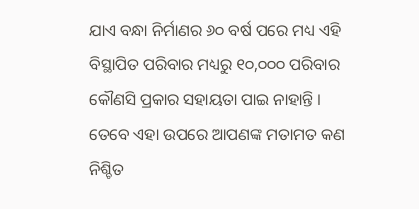ଯାଏ ବନ୍ଧା ନିର୍ମାଣର ୬୦ ବର୍ଷ ପରେ ମଧ୍ୟ ଏହି ବିସ୍ଥାପିତ ପରିବାର ମଧ୍ୟରୁ ୧୦,୦୦୦ ପରିବାର କୌଣସି ପ୍ରକାର ସହାୟତା ପାଇ ନାହାନ୍ତି । ତେବେ ଏହା ଉପରେ ଆପଣଙ୍କ ମତାମତ କଣ ନିଶ୍ଚିତ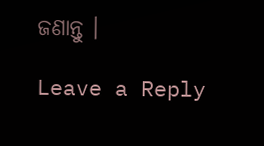ଜଣାନ୍ତୁ ।

Leave a Reply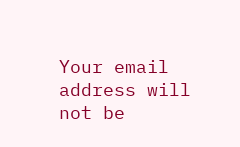Your email address will not be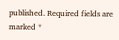published. Required fields are marked *